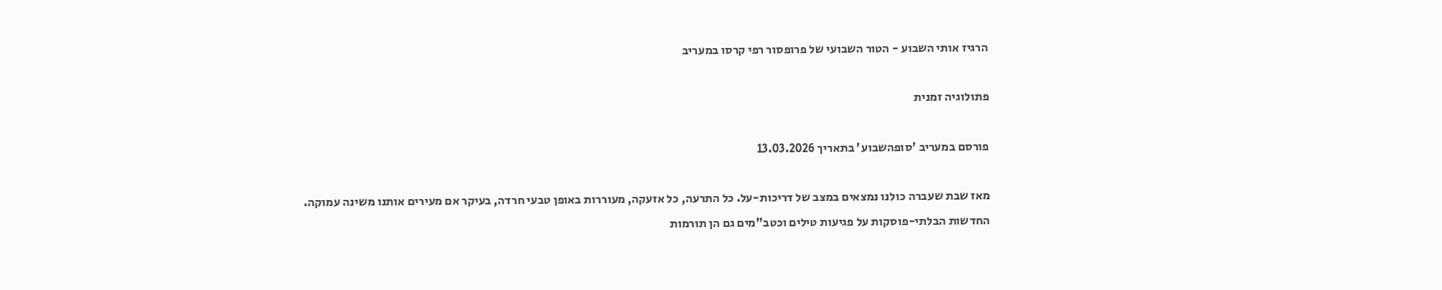הרגיז אותי השבוע - הטור השבועי של פרופסור רפי קרסו במעריב

פתולוגיה זמנית

פורסם במעריב 'סופהשבוע' בתאריך 13.03.2026

מאז שבת שעברה כולנו נמצאים במצב של דריכות-על. כל התרעה, כל אזעקה, מעוררות באופן טבעי חרדה, בעיקר אם מעירים אותנו משינה עמוקה. החדשות הבלתי-פוסקות על פגיעות טילים וכטב"מים גם הן תורמות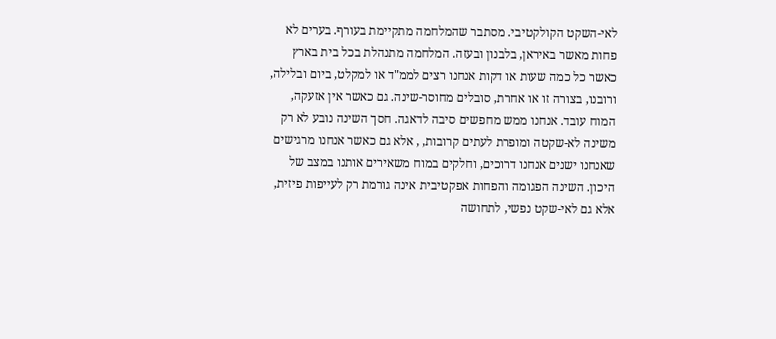לאי-השקט הקולקטיבי. מסתבר שהמלחמה מתקיימת בעורף. בערים לא פחות מאשר באיראן, בלבנון ובעזה. המלחמה מתנהלת בכל בית בארץ כאשר כל כמה שעות או דקות אנחנו רצים לממ"ד או למקלט, ביום ובלילה, ורובנו, בצורה זו או אחרת, סובלים מחוסר-שינה. גם כאשר אין אזעקה, המוח עובד. אנחנו ממש מחפשים סיבה לדאגה. חסך השינה נובע לא רק משינה לא-שקטה ומופרת לעתים קרובות, , אלא גם כאשר אנחנו מרגישים שאנחנו ישנים אנחנו דרוכים, וחלקים במוח משאירים אותנו במצב של היכון. השינה הפגומה והפחות אפקטיבית אינה גורמת רק לעייפות פיזית, אלא גם לאי-שקט נפשי, לתחושה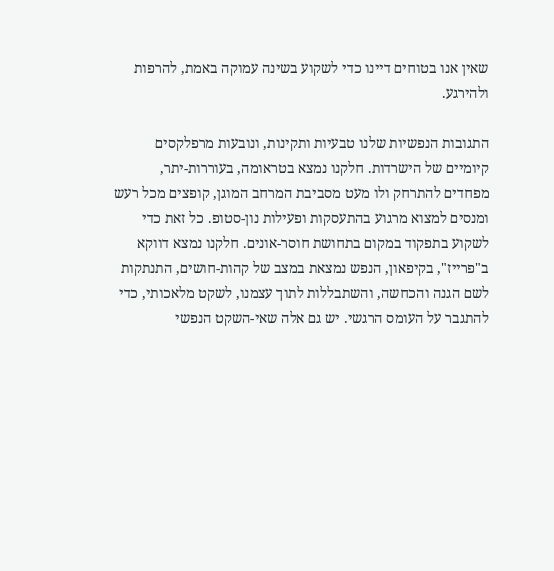שאין אנו בטוחים דיינו כדי לשקוע בשינה עמוקה באמת, להרפות ולהירגע.

התגובות הנפשיות שלנו טבעיות ותקינות, ונובעות מרפלקסים קיומיים של הישרדות. חלקנו נמצא בטראומה, בעוררות-יתר, מפחדים להתרחק ולו מעט מסביבת המרחב המוגן, קופצים מכל רעש ומנסים למצוא מרגוע בהתעסקות ופעילות נון-סטופ. כל זאת כדי לשקוע בתפקוד במקום בתחושת חוסר-אונים. חלקנו נמצא דווקא ב"פרייז", בקיפאון, הנפש נמצאת במצב של קהות-חושים, התנתקות לשם הגנה והכחשה, והשתבללות לתוך עצמנו, לשקט מלאכותי, כדי להתגבר על העומס הרגשי. יש גם אלה שאי-השקט הנפשי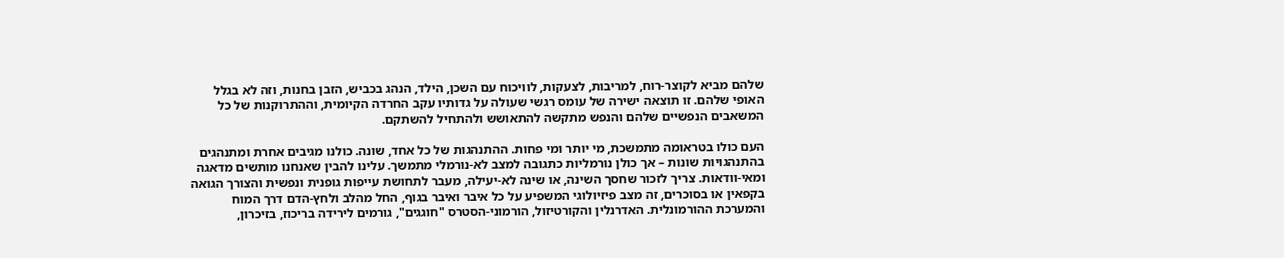שלהם מביא לקוצר-רוח, למריבות, לצעקות, לוויכוח עם השכן, הילד, הנהג בכביש, הזבן בחנות, וזה לא בגלל האופי שלהם. זו תוצאה ישירה של עומס רגשי שעולה על גדותיו עקב החרדה הקיומית, וההתרוקנות של כל המשאבים הנפשיים שלהם והנפש מתקשה להתאושש ולהתחיל להשתקם.

העם כולו בטראומה מתמשכת, מי יותר ומי פחות. ההתנהגות של כל אחד, שונה. כולנו מגיבים אחרת ומתנהגים בהתנהגויות שונות – אך כולן נורמליות כתגובה למצב לא-נורמלי מתמשך. עלינו להבין שאנחנו מותשים מדאגה ומאי-וודאות. צריך לזכור שחסך השינה, או שינה לא-יעילה, מעבר לתחושת עייפות גופנית ונפשית והצורך הגואה בקפאין או בסוכרים, זה מצב פיזיולוגי המשפיע על כל איבר ואיבר בגוף, החל מהלב ולחץ-הדם דרך המוח והמערכת ההורמונלית. האדרנלין והקורטיזול, הורמוני-הסטרס "חוגגים", גורמים לירידה בריכוז, בזיכרון,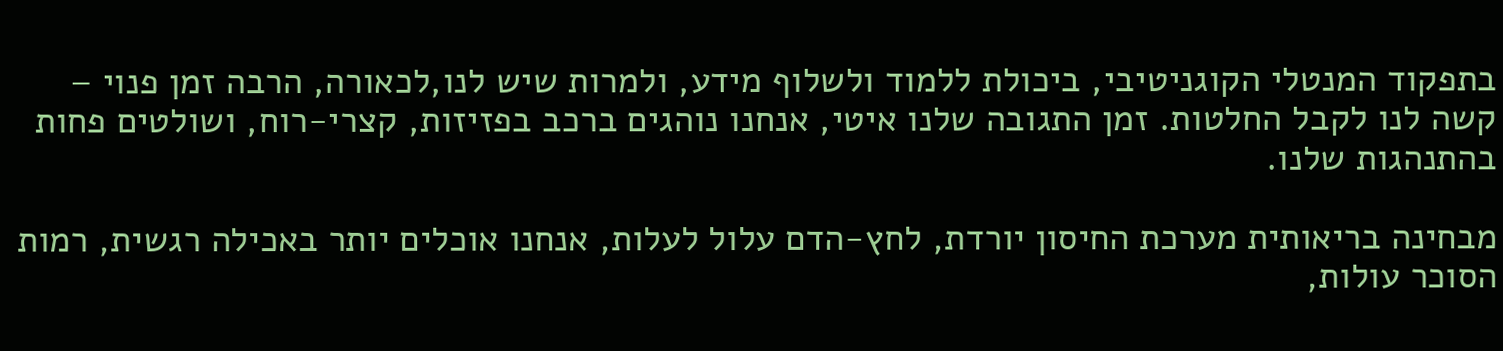בתפקוד המנטלי הקוגניטיבי, ביכולת ללמוד ולשלוף מידע, ולמרות שיש לנו,לכאורה, הרבה זמן פנוי – קשה לנו לקבל החלטות. זמן התגובה שלנו איטי, אנחנו נוהגים ברכב בפזיזות, קצרי-רוח, ושולטים פחות בהתנהגות שלנו.

מבחינה בריאותית מערכת החיסון יורדת, לחץ-הדם עלול לעלות, אנחנו אוכלים יותר באכילה רגשית, רמות הסוכר עולות,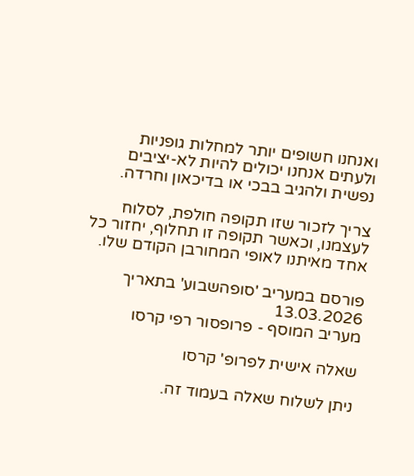ואנחנו חשופים יותר למחלות גופניות ולעתים אנחנו יכולים להיות לא-יציבים נפשית ולהגיב בבכי או בדיכאון וחרדה.

צריך לזכור שזו תקופה חולפת, לסלוח לעצמנו, וכאשר תקופה זו תחלוף, יחזור כל אחד מאיתנו לאופי המחורבן הקודם שלו.

פורסם במעריב 'סופהשבוע' בתאריך 13.03.2026
מעריב המוסף - פרופסור רפי קרסו

שאלה אישית לפרופ' קרסו

ניתן לשלוח שאלה בעמוד זה.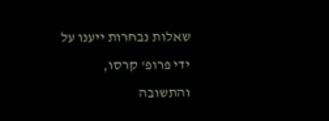שאלות נבחרות ייענו על ידי פרופ' קרסו, והתשובה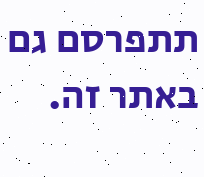תתפרסם גם באתר זה.